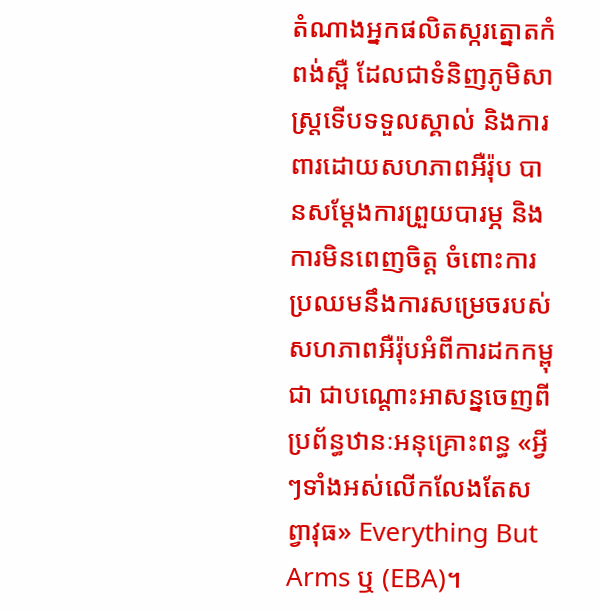តំណាងអ្នកផលិតស្ករត្នោតកំពង់ស្ពឺ ដែលជាទំនិញភូមិសាស្ត្រទើបទទួលស្គាល់ និងការពារដោយសហភាពអឺរ៉ុប បានសម្តែងការព្រួយបារម្ភ និងការមិនពេញចិត្ត ចំពោះការប្រឈមនឹងការសម្រេចរបស់សហភាពអឺរ៉ុបអំពីការដកកម្ពុជា ជាបណ្តោះអាសន្នចេញពីប្រព័ន្ធឋានៈអនុគ្រោះពន្ធ «អ្វីៗទាំងអស់លើកលែងតែសព្វាវុធ» Everything But Arms ឬ (EBA)។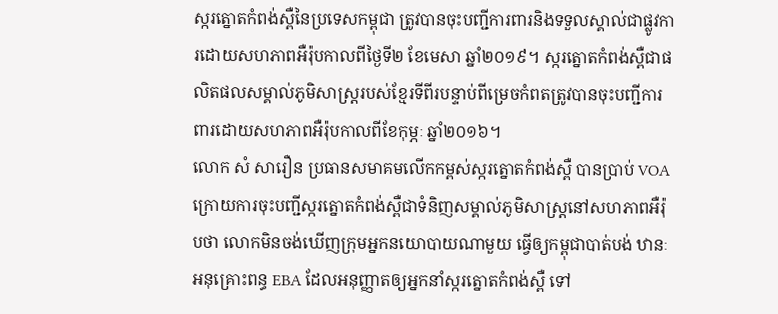ស្ករត្នោតកំពង់ស្ពឺនៃប្រទេសកម្ពុជា ត្រូវបានចុះបញ្ជីការពារនិងទទួលស្គាល់ជាផ្លូវការដោយសហភាពអឺរ៉ុបកាលពីថ្ងៃទី២ ខែមេសា ឆ្នាំ២០១៩។ ស្ករត្នោតកំពង់ស្ពឺជាផលិតផលសម្គាល់ភូមិសាស្ត្ររបស់ខ្មែរទីពីរបន្ទាប់ពីម្រេចកំពតត្រូវបានចុះបញ្ជីការពារដោយសហភាពអឺរ៉ុបកាលពីខែកុម្ភៈ ឆ្នាំ២០១៦។
លោក សំ សារឿន ប្រធានសមាគមលើកកម្ពស់ស្ករត្នោតកំពង់ស្ពឺ បានប្រាប់ VOA ក្រោយការចុះបញ្ជីស្ករត្នោតកំពង់ស្ពឺជាទំនិញសម្គាល់ភូមិសាស្ត្រនៅសហភាពអឺរ៉ុបថា លោកមិនចង់ឃើញក្រុមអ្នកនយោបាយណាមួយ ធ្វើឲ្យកម្ពុជាបាត់បង់ ឋានៈអនុគ្រោះពន្ធ EBA ដែលអនុញ្ញាតឲ្យអ្នកនាំស្ករត្នោតកំពង់ស្ពឺ ទៅ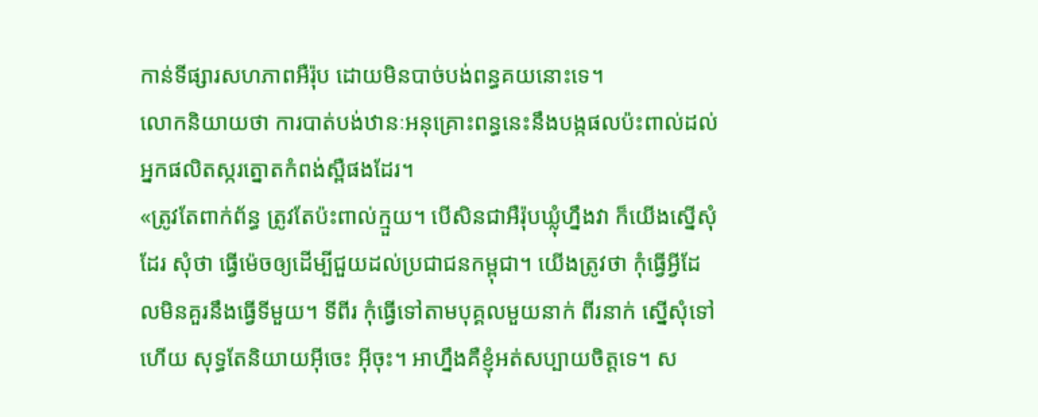កាន់ទីផ្សារសហភាពអឺរ៉ុប ដោយមិនបាច់បង់ពន្ធគយនោះទេ។
លោកនិយាយថា ការបាត់បង់ឋានៈអនុគ្រោះពន្ធនេះនឹងបង្កផលប៉ះពាល់ដល់អ្នកផលិតស្ករត្នោតកំពង់ស្ពឺផងដែរ។
«ត្រូវតែពាក់ព័ន្ធ ត្រូវតែប៉ះពាល់ក្មួយ។ បើសិនជាអឺរ៉ុបឃ្លុំហ្នឹងវា ក៏យើងស្នើសុំដែរ សុំថា ធ្វើម៉េចឲ្យដើម្បីជួយដល់ប្រជាជនកម្ពុជា។ យើងត្រូវថា កុំធ្វើអ្វីដែលមិនគួរនឹងធ្វើទីមួយ។ ទីពីរ កុំធ្វើទៅតាមបុគ្គលមួយនាក់ ពីរនាក់ ស្នើសុំទៅហើយ សុទ្ធតែនិយាយអ៊ីចេះ អ៊ីចុះ។ អាហ្នឹងគឺខ្ញុំអត់សប្បាយចិត្តទេ។ ស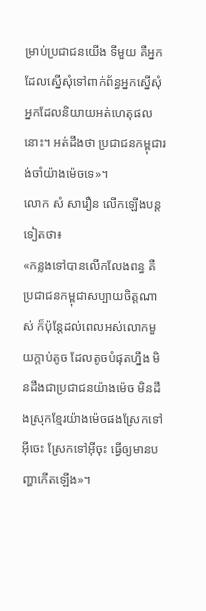ម្រាប់ប្រជាជនយើង ទីមួយ គឺអ្នកដែលស្នើសុំទៅពាក់ព័ន្ធអ្នកស្នើសុំ អ្នកដែលនិយាយអត់ហេតុផលនោះ។ អត់ដឹងថា ប្រជាជនកម្ពុជារង់ចាំយ៉ាងម៉េចទេ»។
លោក សំ សារឿន លើកឡើងបន្តទៀតថា៖
«កន្លងទៅបានលើកលែងពន្ធ គឺប្រជាជនកម្ពុជាសប្បាយចិត្តណាស់ ក៏ប៉ុន្តែដល់ពេលអស់លោកមួយក្តាប់តូច ដែលតូចបំផុតហ្នឹង មិនដឹងជាប្រជាជនយ៉ាងម៉េច មិនដឹងស្រុកខ្មែរយ៉ាងម៉េចផងស្រែកទៅអ៊ីចេះ ស្រែកទៅអ៊ីចុះ ធ្វើឲ្យមានបញ្ហាកើតឡើង»។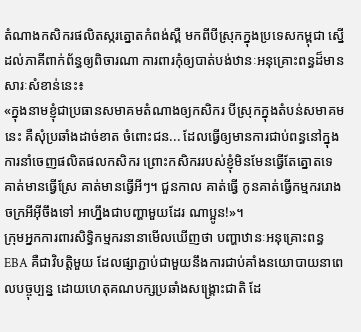តំណាងកសិករផលិតស្ករត្នោតកំពង់ស្ពឺ មកពីបីស្រុកក្នុងប្រទេសកម្ពុជា ស្នើដល់ភាគីពាក់ព័ន្ធឲ្យពិចារណា ការពារកុំឲ្យបាត់បង់ឋានៈអនុគ្រោះពន្ធដ៏មានសារៈសំខាន់នេះ៖
«ក្នុងនាមខ្ញុំជាប្រធានសមាគមតំណាងឲ្យកសិករ បីស្រុកក្នុងតំបន់សមាគមនេះ គឺសុំប្រឆាំងដាច់ខាត ចំពោះជន... ដែលធ្វើឲ្យមានការជាប់ពន្ធនៅក្នុងការនាំចេញផលិតផលកសិករ ព្រោះកសិកររបស់ខ្ញុំមិនមែនធ្វើតែត្នោតទេ គាត់មានធ្វើស្រែ គាត់មានធ្វើអីៗ។ ជួនកាល គាត់ធ្វើ កូនគាត់ធ្វើកម្មកររោងចក្រអីអ៊ីចឹងទៅ អាហ្នឹងជាបញ្ហាមួយដែរ ណាប្អូន!»។
ក្រុមអ្នកការពារសិទ្ធិកម្មករនានាមើលឃើញថា បញ្ហាឋានៈអនុគ្រោះពន្ធ EBA គឺជាវិបត្តិមួយ ដែលផ្សាភ្ជាប់ជាមួយនឹងការជាប់គាំងនយោបាយនាពេលបច្ចុប្បន្ន ដោយហេតុគណបក្សប្រឆាំងសង្គ្រោះជាតិ ដែ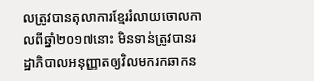លត្រូវបានតុលាការខ្មែររំលាយចោលកាលពីឆ្នាំ២០១៧នោះ មិនទាន់ត្រូវបានរដ្ឋាភិបាលអនុញ្ញាតឲ្យវិលមករកឆាកន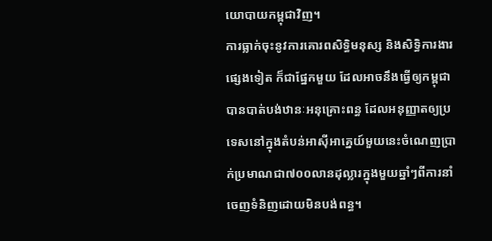យោបាយកម្ពុជាវិញ។
ការធ្លាក់ចុះនូវការគោរពសិទ្ធិមនុស្ស និងសិទ្ធិការងារផ្សេងទៀត ក៏ជាផ្នែកមួយ ដែលអាចនឹងធ្វើឲ្យកម្ពុជា បានបាត់បង់ឋានៈអនុគ្រោះពន្ធ ដែលអនុញ្ញាតឲ្យប្រទេសនៅក្នុងតំបន់អាស៊ីអាគ្នេយ៍មួយនេះចំណេញប្រាក់ប្រមាណជា៧០០លានដុល្លារក្នុងមួយឆ្នាំៗពីការនាំចេញទំនិញដោយមិនបង់ពន្ធ។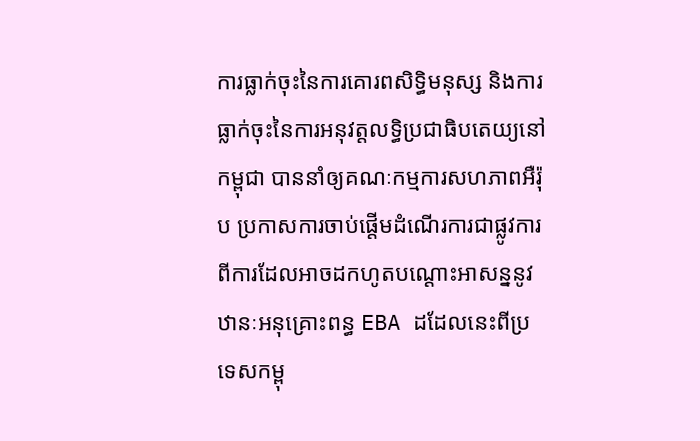ការធ្លាក់ចុះនៃការគោរពសិទ្ធិមនុស្ស និងការធ្លាក់ចុះនៃការអនុវត្តលទ្ធិប្រជាធិបតេយ្យនៅកម្ពុជា បាននាំឲ្យគណៈកម្មការសហភាពអឺរ៉ុប ប្រកាសការចាប់ផ្តើមដំណើរការជាផ្លូវការពីការដែលអាចដកហូតបណ្តោះអាសន្ននូវឋានៈអនុគ្រោះពន្ធ EBA ដដែលនេះពីប្រទេសកម្ពុ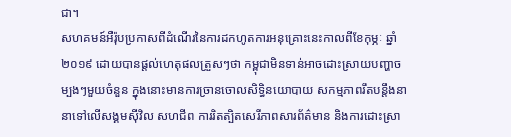ជា។
សហគមន៍អឺរ៉ុបប្រកាសពីដំណើរនៃការដកហូតការអនុគ្រោះនេះកាលពីខែកុម្ភៈ ឆ្នាំ២០១៩ ដោយបានផ្តល់ហេតុផលត្រួសៗថា កម្ពុជាមិនទាន់អាចដោះស្រាយបញ្ហាចម្បងៗមួយចំនួន ក្នុងនោះមានការច្រានចោលសិទ្ធិនយោបាយ សកម្មភាពរឹតបន្តឹងនានាទៅលើសង្គមស៊ីវិល សហជីព ការរិតត្បិតសេរីភាពសារព័ត៌មាន និងការដោះស្រា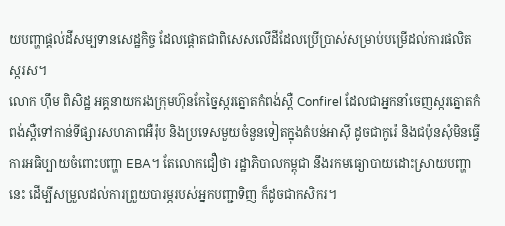យបញ្ហាផ្តល់ដីសម្បទានសេដ្ឋកិច្ច ដែលផ្តោតជាពិសេសលើដីដែលប្រើប្រាស់សម្រាប់បម្រើដល់ការផលិតស្ករស។
លោក ហ៊ឹម ពិសិដ្ឋ អគ្គនាយករងក្រុមហ៊ុនកែច្នៃស្ករត្នោតកំពង់ស្ពឺ Confirel ដែលជាអ្នកនាំចេញស្ករត្នោតកំពង់ស្ពឺទៅកាន់ទីផ្សារសហភាពអឺរ៉ុប និងប្រទេសមួយចំនួនទៀតក្នុងតំបន់អាស៊ី ដូចជាកូរ៉េ និងជប៉ុនសុំមិនធ្វើការអធិប្បាយចំពោះបញ្ហា EBA។ តែលោកជឿថា រដ្ឋាភិបាលកម្ពុជា នឹងរកមធ្យោបាយដោះស្រាយបញ្ហានេះ ដើម្បីសម្រួលដល់ការព្រួយបារម្ភរបស់អ្នកបញ្ជាទិញ ក៏ដូចជាកសិករ។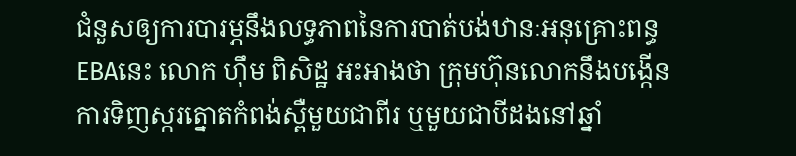ជំនួសឲ្យការបារម្ភនឹងលទ្ធភាពនៃការបាត់បង់ឋានៈអនុគ្រោះពន្ធ EBAនេះ លោក ហ៊ឹម ពិសិដ្ឋ អះអាងថា ក្រុមហ៊ុនលោកនឹងបង្កើនការទិញស្ករត្នោតកំពង់ស្ពឺមួយជាពីរ ឬមួយជាបីដងនៅឆ្នាំ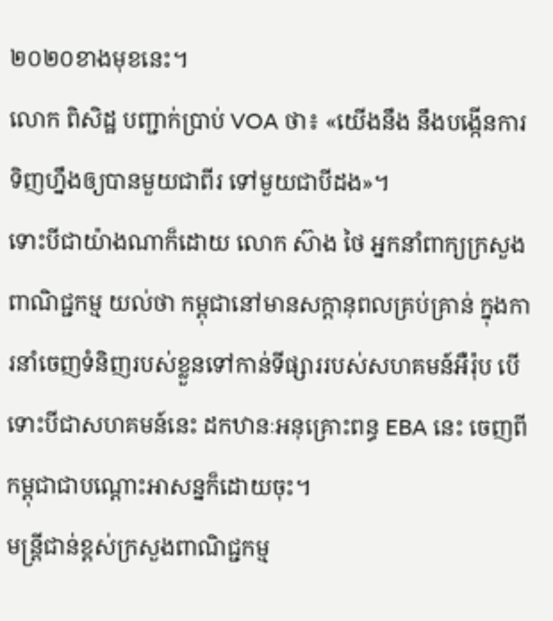២០២០ខាងមុខនេះ។
លោក ពិសិដ្ឋ បញ្ជាក់ប្រាប់ VOA ថា៖ «យើងនឹង នឹងបង្កើនការទិញហ្នឹងឲ្យបានមួយជាពីរ ទៅមួយជាបីដង»។
ទោះបីជាយ៉ាងណាក៏ដោយ លោក ស៊ាង ថៃ អ្នកនាំពាក្យក្រសួងពាណិជ្ជកម្ម យល់ថា កម្ពុជានៅមានសក្តានុពលគ្រប់គ្រាន់ ក្នុងការនាំចេញទំនិញរបស់ខ្លួនទៅកាន់ទីផ្សាររបស់សហគមន៍អឺរ៉ុប បើទោះបីជាសហគមន៍នេះ ដកឋានៈអនុគ្រោះពន្ធ EBA នេះ ចេញពីកម្ពុជាជាបណ្តោះអាសន្នក៏ដោយចុះ។
មន្ត្រីជាន់ខ្ពស់ក្រសួងពាណិជ្ជកម្ម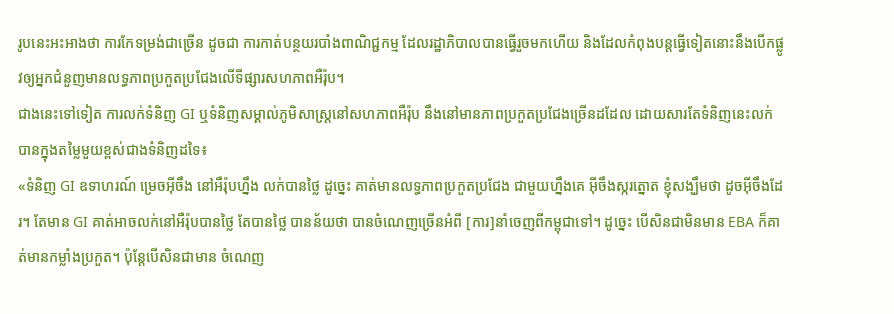រូបនេះអះអាងថា ការកែទម្រង់ជាច្រើន ដូចជា ការកាត់បន្ថយរបាំងពាណិជ្ជកម្ម ដែលរដ្ឋាភិបាលបានធ្វើរួចមកហើយ និងដែលកំពុងបន្តធ្វើទៀតនោះនឹងបើកផ្លូវឲ្យអ្នកជំនួញមានលទ្ធភាពប្រកួតប្រជែងលើទីផ្សារសហភាពអឺរ៉ុប។
ជាងនេះទៅទៀត ការលក់ទំនិញ GI ឬទំនិញសម្គាល់ភូមិសាស្ត្រនៅសហភាពអឺរ៉ុប នឹងនៅមានភាពប្រកួតប្រជែងច្រើនដដែល ដោយសារតែទំនិញនេះលក់បានក្នុងតម្លៃមួយខ្ពស់ជាងទំនិញដទៃ៖
«ទំនិញ GI ឧទាហរណ៍ ម្រេចអ៊ីចឹង នៅអឺរ៉ុបហ្នឹង លក់បានថ្លៃ ដូច្នេះ គាត់មានលទ្ធភាពប្រកួតប្រជែង ជាមួយហ្នឹងគេ អ៊ីចឹងស្ករត្នោត ខ្ញុំសង្ឃឹមថា ដូចអ៊ីចឹងដែរ។ តែមាន GI គាត់អាចលក់នៅអឺរ៉ុបបានថ្លៃ តែបានថ្លៃ បានន័យថា បានចំណេញច្រើនអំពី [ការ]នាំចេញពីកម្ពុជាទៅ។ ដូច្នេះ បើសិនជាមិនមាន EBA ក៏គាត់មានកម្លាំងប្រកួត។ ប៉ុន្តែបើសិនជាមាន ចំណេញ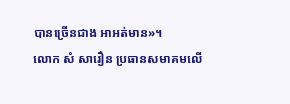បានច្រើនជាង អាអត់មាន»។
លោក សំ សារឿន ប្រធានសមាគមលើ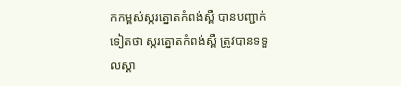កកម្ពស់ស្ករត្នោតកំពង់ស្ពឺ បានបញ្ជាក់ទៀតថា ស្ករត្នោតកំពង់ស្ពឺ ត្រូវបានទទួលស្គា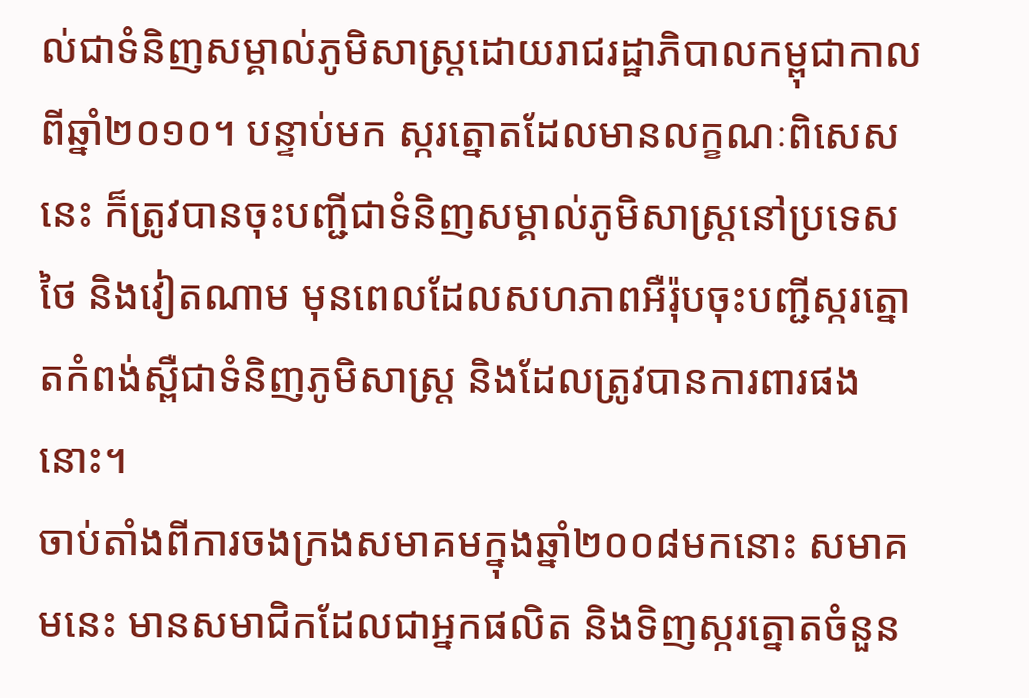ល់ជាទំនិញសម្គាល់ភូមិសាស្ត្រដោយរាជរដ្ឋាភិបាលកម្ពុជាកាលពីឆ្នាំ២០១០។ បន្ទាប់មក ស្ករត្នោតដែលមានលក្ខណៈពិសេសនេះ ក៏ត្រូវបានចុះបញ្ជីជាទំនិញសម្គាល់ភូមិសាស្ត្រនៅប្រទេសថៃ និងវៀតណាម មុនពេលដែលសហភាពអឺរ៉ុបចុះបញ្ជីស្ករត្នោតកំពង់ស្ពឺជាទំនិញភូមិសាស្ត្រ និងដែលត្រូវបានការពារផងនោះ។
ចាប់តាំងពីការចងក្រងសមាគមក្នុងឆ្នាំ២០០៨មកនោះ សមាគមនេះ មានសមាជិកដែលជាអ្នកផលិត និងទិញស្ករត្នោតចំនួន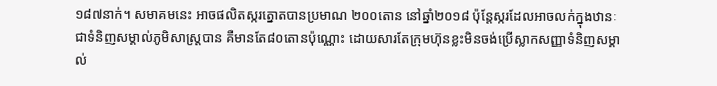១៨៧នាក់។ សមាគមនេះ អាចផលិតស្ករត្នោតបានប្រមាណ ២០០តោន នៅឆ្នាំ២០១៨ ប៉ុន្តែស្ករដែលអាចលក់ក្នុងឋានៈជាទំនិញសម្គាល់ភូមិសាស្ត្របាន គឺមានតែ៨០តោនប៉ុណ្ណោះ ដោយសារតែក្រុមហ៊ុនខ្លះមិនចង់ប្រើស្លាកសញ្ញាទំនិញសម្គាល់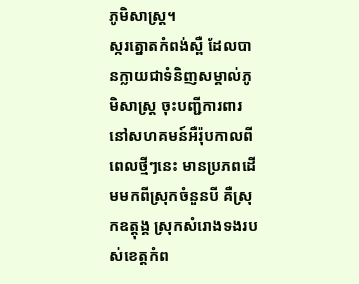ភូមិសាស្ត្រ។
ស្ករត្នោតកំពង់ស្ពឺ ដែលបានក្លាយជាទំនិញសម្គាល់ភូមិសាស្ត្រ ចុះបញ្ជីការពារនៅសហគមន៍អឺរ៉ុបកាលពីពេលថ្មីៗនេះ មានប្រភពដើមមកពីស្រុកចំនួនបី គឺស្រុកឧត្តុង្គ ស្រុកសំរោងទងរបស់ខេត្តកំព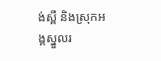ង់ស្ពឺ និងស្រុកអង្គស្នួលរ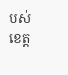បស់ខេត្ត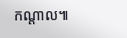កណ្តាល៕